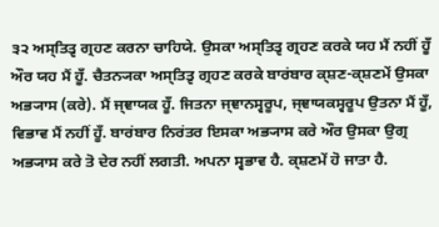੩੨ ਅਸ੍ਤਿਤ੍ਵ ਗ੍ਰਹਣ ਕਰਨਾ ਚਾਹਿਯੇ. ਉਸਕਾ ਅਸ੍ਤਿਤ੍ਵ ਗ੍ਰਹਣ ਕਰਕੇ ਯਹ ਮੈਂ ਨਹੀਂ ਹੂਁ ਔਰ ਯਹ ਮੈਂ ਹੂਁ. ਚੈਤਨ੍ਯਕਾ ਅਸ੍ਤਿਤ੍ਵ ਗ੍ਰਹਣ ਕਰਕੇ ਬਾਰਂਬਾਰ ਕ੍ਸ਼ਣ-ਕ੍ਸ਼ਣਮੇਂ ਉਸਕਾ ਅਭ੍ਯਾਸ (ਕਰੇ). ਮੈਂ ਜ੍ਞਾਯਕ ਹੂਁ. ਜਿਤਨਾ ਜ੍ਞਾਨਸ੍ਵਰੂਪ, ਜ੍ਞਾਯਕਸ੍ਵਰੂਪ ਉਤਨਾ ਮੈਂ ਹੂਁ, ਵਿਭਾਵ ਮੈਂ ਨਹੀਂ ਹੂਁ. ਬਾਰਂਬਾਰ ਨਿਰਂਤਰ ਇਸਕਾ ਅਭ੍ਯਾਸ ਕਰੇ ਔਰ ਉਸਕਾ ਉਗ੍ਰ ਅਭ੍ਯਾਸ ਕਰੇ ਤੋ ਦੇਰ ਨਹੀਂ ਲਗਤੀ. ਅਪਨਾ ਸ੍ਵਭਾਵ ਹੈ. ਕ੍ਸ਼ਣਮੇਂ ਹੋ ਜਾਤਾ ਹੈ.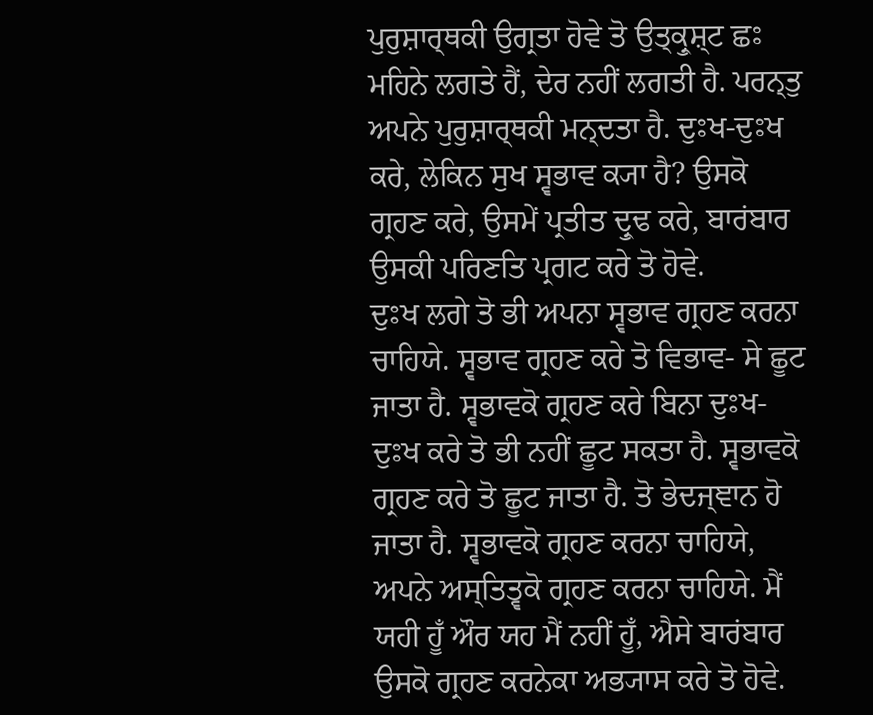ਪੁਰੁਸ਼ਾਰ੍ਥਕੀ ਉਗ੍ਰਤਾ ਹੋਵੇ ਤੋ ਉਤ੍ਕ੍ਰੁਸ਼੍ਟ ਛਃ ਮਹਿਨੇ ਲਗਤੇ ਹੈਂ, ਦੇਰ ਨਹੀਂ ਲਗਤੀ ਹੈ. ਪਰਨ੍ਤੁ ਅਪਨੇ ਪੁਰੁਸ਼ਾਰ੍ਥਕੀ ਮਨ੍ਦਤਾ ਹੈ. ਦੁਃਖ-ਦੁਃਖ ਕਰੇ, ਲੇਕਿਨ ਸੁਖ ਸ੍ਵਭਾਵ ਕ੍ਯਾ ਹੈ? ਉਸਕੋ ਗ੍ਰਹਣ ਕਰੇ, ਉਸਮੇਂ ਪ੍ਰਤੀਤ ਦ੍ਰੁਢ ਕਰੇ, ਬਾਰਂਬਾਰ ਉਸਕੀ ਪਰਿਣਤਿ ਪ੍ਰਗਟ ਕਰੇ ਤੋ ਹੋਵੇ.
ਦੁਃਖ ਲਗੇ ਤੋ ਭੀ ਅਪਨਾ ਸ੍ਵਭਾਵ ਗ੍ਰਹਣ ਕਰਨਾ ਚਾਹਿਯੇ. ਸ੍ਵਭਾਵ ਗ੍ਰਹਣ ਕਰੇ ਤੋ ਵਿਭਾਵ- ਸੇ ਛੂਟ ਜਾਤਾ ਹੈ. ਸ੍ਵਭਾਵਕੋ ਗ੍ਰਹਣ ਕਰੇ ਬਿਨਾ ਦੁਃਖ-ਦੁਃਖ ਕਰੇ ਤੋ ਭੀ ਨਹੀਂ ਛੂਟ ਸਕਤਾ ਹੈ. ਸ੍ਵਭਾਵਕੋ ਗ੍ਰਹਣ ਕਰੇ ਤੋ ਛੂਟ ਜਾਤਾ ਹੈ. ਤੋ ਭੇਦਜ੍ਞਾਨ ਹੋ ਜਾਤਾ ਹੈ. ਸ੍ਵਭਾਵਕੋ ਗ੍ਰਹਣ ਕਰਨਾ ਚਾਹਿਯੇ, ਅਪਨੇ ਅਸ੍ਤਿਤ੍ਵਕੋ ਗ੍ਰਹਣ ਕਰਨਾ ਚਾਹਿਯੇ. ਮੈਂ ਯਹੀ ਹੂਁ ਔਰ ਯਹ ਮੈਂ ਨਹੀਂ ਹੂਁ, ਐਸੇ ਬਾਰਂਬਾਰ ਉਸਕੋ ਗ੍ਰਹਣ ਕਰਨੇਕਾ ਅਭ੍ਯਾਸ ਕਰੇ ਤੋ ਹੋਵੇ.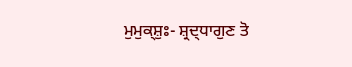ਮੁਮੁਕ੍ਸ਼ੁਃ- ਸ਼੍ਰਦ੍ਧਾਗੁਣ ਤੋ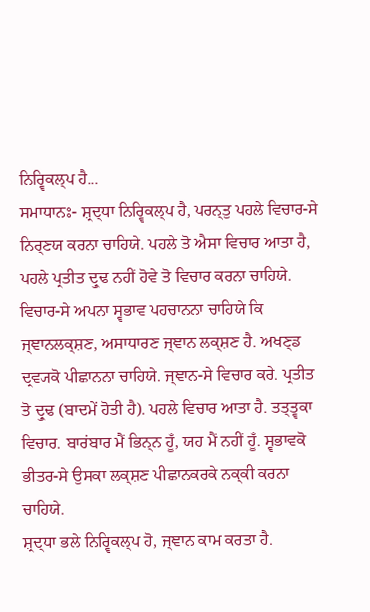ਨਿਰ੍ਵਿਕਲ੍ਪ ਹੈ...
ਸਮਾਧਾਨਃ- ਸ਼੍ਰਦ੍ਧਾ ਨਿਰ੍ਵਿਕਲ੍ਪ ਹੈ, ਪਰਨ੍ਤੁ ਪਹਲੇ ਵਿਚਾਰ-ਸੇ ਨਿਰ੍ਣਯ ਕਰਨਾ ਚਾਹਿਯੇ. ਪਹਲੇ ਤੋ ਐਸਾ ਵਿਚਾਰ ਆਤਾ ਹੈ, ਪਹਲੇ ਪ੍ਰਤੀਤ ਦ੍ਰੁਢ ਨਹੀਂ ਹੋਵੇ ਤੋ ਵਿਚਾਰ ਕਰਨਾ ਚਾਹਿਯੇ. ਵਿਚਾਰ-ਸੇ ਅਪਨਾ ਸ੍ਵਭਾਵ ਪਹਚਾਨਨਾ ਚਾਹਿਯੇ ਕਿ ਜ੍ਞਾਨਲਕ੍ਸ਼ਣ, ਅਸਾਧਾਰਣ ਜ੍ਞਾਨ ਲਕ੍ਸ਼ਣ ਹੈ. ਅਖਣ੍ਡ ਦ੍ਰਵ੍ਯਕੋ ਪੀਛਾਨਨਾ ਚਾਹਿਯੇ. ਜ੍ਞਾਨ-ਸੇ ਵਿਚਾਰ ਕਰੇ. ਪ੍ਰਤੀਤ ਤੋ ਦ੍ਰੁਢ (ਬਾਦਮੇਂ ਹੋਤੀ ਹੈ). ਪਹਲੇ ਵਿਚਾਰ ਆਤਾ ਹੈ. ਤਤ੍ਤ੍ਵਕਾ ਵਿਚਾਰ. ਬਾਰਂਬਾਰ ਮੈਂ ਭਿਨ੍ਨ ਹੂਁ, ਯਹ ਮੈਂ ਨਹੀਂ ਹੂਁ. ਸ੍ਵਭਾਵਕੋ ਭੀਤਰ-ਸੇ ਉਸਕਾ ਲਕ੍ਸ਼ਣ ਪੀਛਾਨਕਰਕੇ ਨਕ੍ਕੀ ਕਰਨਾ ਚਾਹਿਯੇ.
ਸ਼੍ਰਦ੍ਧਾ ਭਲੇ ਨਿਰ੍ਵਿਕਲ੍ਪ ਹੋ, ਜ੍ਞਾਨ ਕਾਮ ਕਰਤਾ ਹੈ.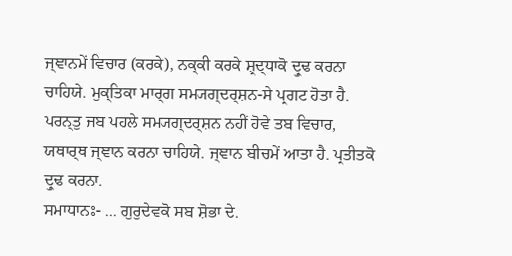ਜ੍ਞਾਨਮੇਂ ਵਿਚਾਰ (ਕਰਕੇ), ਨਕ੍ਕੀ ਕਰਕੇ ਸ਼੍ਰਦ੍ਧਾਕੋ ਦ੍ਰੁਢ ਕਰਨਾ ਚਾਹਿਯੇ. ਮੁਕ੍ਤਿਕਾ ਮਾਰ੍ਗ ਸਮ੍ਯਗ੍ਦਰ੍ਸ਼ਨ-ਸੇ ਪ੍ਰਗਟ ਹੋਤਾ ਹੈ. ਪਰਨ੍ਤੁ ਜਬ ਪਹਲੇ ਸਮ੍ਯਗ੍ਦਰ੍ਸ਼ਨ ਨਹੀਂ ਹੋਵੇ ਤਬ ਵਿਚਾਰ, ਯਥਾਰ੍ਥ ਜ੍ਞਾਨ ਕਰਨਾ ਚਾਹਿਯੇ. ਜ੍ਞਾਨ ਬੀਚਮੇਂ ਆਤਾ ਹੈ. ਪ੍ਰਤੀਤਕੋ ਦ੍ਰੁਢ ਕਰਨਾ.
ਸਮਾਧਾਨਃ- ... ਗੁਰੁਦੇਵਕੋ ਸਬ ਸ਼ੋਭਾ ਦੇ.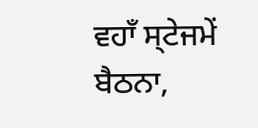ਵਹਾਁ ਸ੍ਟੇਜਮੇਂ ਬੈਠਨਾ,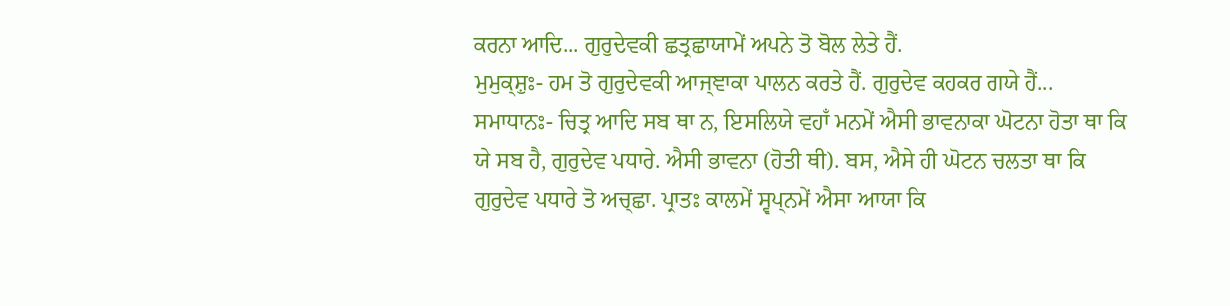ਕਰਨਾ ਆਦਿ... ਗੁਰੁਦੇਵਕੀ ਛਤ੍ਰਛਾਯਾਮੇਂ ਅਪਨੇ ਤੋ ਬੋਲ ਲੇਤੇ ਹੈਂ.
ਮੁਮੁਕ੍ਸ਼ੁਃ- ਹਮ ਤੋ ਗੁਰੁਦੇਵਕੀ ਆਜ੍ਞਾਕਾ ਪਾਲਨ ਕਰਤੇ ਹੈਂ. ਗੁਰੁਦੇਵ ਕਹਕਰ ਗਯੇ ਹੈਂ...
ਸਮਾਧਾਨਃ- ਚਿਤ੍ਰ ਆਦਿ ਸਬ ਥਾ ਨ, ਇਸਲਿਯੇ ਵਹਾਁ ਮਨਮੇਂ ਐਸੀ ਭਾਵਨਾਕਾ ਘੋਟਨਾ ਹੋਤਾ ਥਾ ਕਿ ਯੇ ਸਬ ਹੈ, ਗੁਰੁਦੇਵ ਪਧਾਰੇ. ਐਸੀ ਭਾਵਨਾ (ਹੋਤੀ ਥੀ). ਬਸ, ਐਸੇ ਹੀ ਘੋਟਨ ਚਲਤਾ ਥਾ ਕਿ ਗੁਰੁਦੇਵ ਪਧਾਰੇ ਤੋ ਅਚ੍ਛਾ. ਪ੍ਰਾਤਃ ਕਾਲਮੇਂ ਸ੍ਵਪ੍ਨਮੇਂ ਐਸਾ ਆਯਾ ਕਿ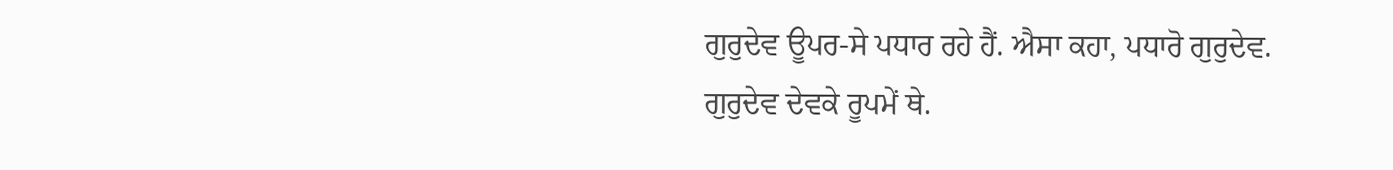ਗੁਰੁਦੇਵ ਊਪਰ-ਸੇ ਪਧਾਰ ਰਹੇ ਹੈਂ. ਐਸਾ ਕਹਾ, ਪਧਾਰੋ ਗੁਰੁਦੇਵ. ਗੁਰੁਦੇਵ ਦੇਵਕੇ ਰੂਪਮੇਂ ਥੇ.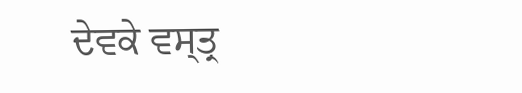ਦੇਵਕੇ ਵਸ੍ਤ੍ਰ